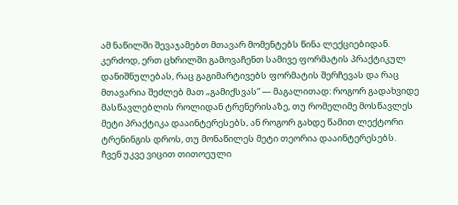ამ ნაწილში შევაჯამებთ მთავარ მომენტებს წინა ლექციებიდან. კერძოდ, ერთ ცხრილში გამოვაჩენთ სამივე ფორმატის პრაქტიკულ დანიშნულებას, რაც გაგიმარტივებს ფორმატის შერჩევას და რაც მთავარია შეძლებ მათ „გამიქსვას“ — მაგალითად: როგორ გადახვიდე მასწავლებლის როლიდან ტრენერისაზე, თუ რომელიმე მოსწავლეს მეტი პრაქტიკა დააინტერესებს, ან როგორ გახდე წამით ლექტორი ტრენინგის დროს, თუ მონაწილეს მეტი თეორია დააინტერესებს.
ჩვენ უკვე ვიცით თითოეული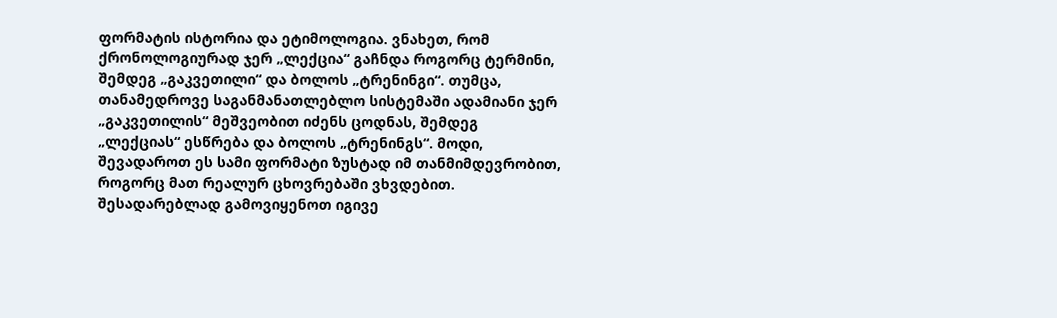ფორმატის ისტორია და ეტიმოლოგია. ვნახეთ, რომ ქრონოლოგიურად ჯერ „ლექცია“ გაჩნდა როგორც ტერმინი, შემდეგ „გაკვეთილი“ და ბოლოს „ტრენინგი“. თუმცა, თანამედროვე საგანმანათლებლო სისტემაში ადამიანი ჯერ „გაკვეთილის“ მეშვეობით იძენს ცოდნას, შემდეგ „ლექციას“ ესწრება და ბოლოს „ტრენინგს“. მოდი, შევადაროთ ეს სამი ფორმატი ზუსტად იმ თანმიმდევრობით, როგორც მათ რეალურ ცხოვრებაში ვხვდებით.
შესადარებლად გამოვიყენოთ იგივე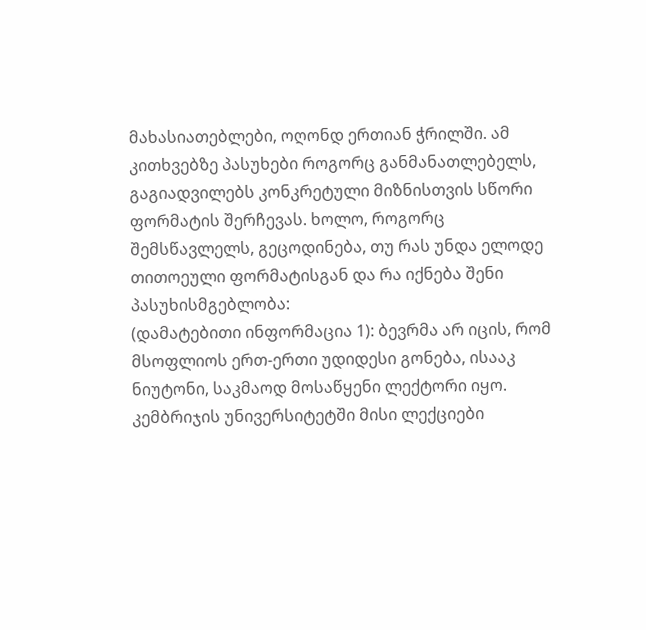მახასიათებლები, ოღონდ ერთიან ჭრილში. ამ კითხვებზე პასუხები როგორც განმანათლებელს, გაგიადვილებს კონკრეტული მიზნისთვის სწორი ფორმატის შერჩევას. ხოლო, როგორც შემსწავლელს, გეცოდინება, თუ რას უნდა ელოდე თითოეული ფორმატისგან და რა იქნება შენი პასუხისმგებლობა:
(დამატებითი ინფორმაცია 1): ბევრმა არ იცის, რომ მსოფლიოს ერთ-ერთი უდიდესი გონება, ისააკ ნიუტონი, საკმაოდ მოსაწყენი ლექტორი იყო. კემბრიჯის უნივერსიტეტში მისი ლექციები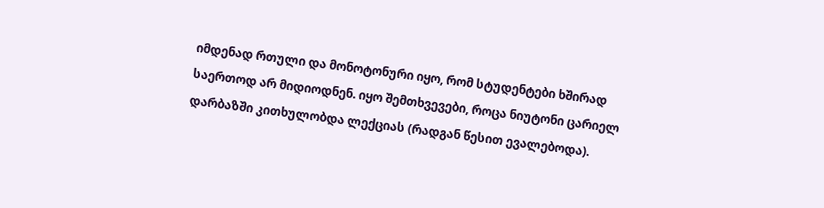იმდენად რთული და მონოტონური იყო, რომ სტუდენტები ხშირად საერთოდ არ მიდიოდნენ. იყო შემთხვევები, როცა ნიუტონი ცარიელ დარბაზში კითხულობდა ლექციას (რადგან წესით ევალებოდა).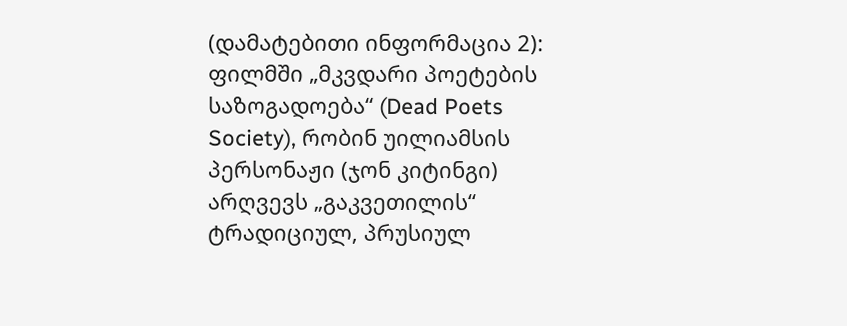(დამატებითი ინფორმაცია 2): ფილმში „მკვდარი პოეტების საზოგადოება“ (Dead Poets Society), რობინ უილიამსის პერსონაჟი (ჯონ კიტინგი) არღვევს „გაკვეთილის“ ტრადიციულ, პრუსიულ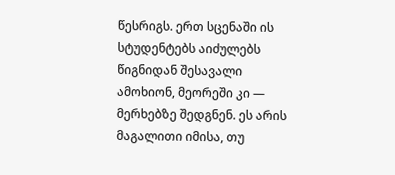წესრიგს. ერთ სცენაში ის სტუდენტებს აიძულებს წიგნიდან შესავალი ამოხიონ, მეორეში კი — მერხებზე შედგნენ. ეს არის მაგალითი იმისა, თუ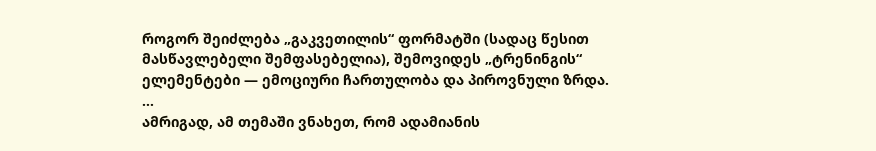როგორ შეიძლება „გაკვეთილის“ ფორმატში (სადაც წესით მასწავლებელი შემფასებელია), შემოვიდეს „ტრენინგის“ ელემენტები — ემოციური ჩართულობა და პიროვნული ზრდა.
…
ამრიგად, ამ თემაში ვნახეთ, რომ ადამიანის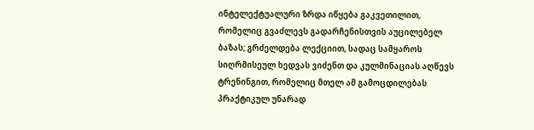ინტელექტუალური ზრდა იწყება გაკვეთილით, რომელიც გვაძლევს გადარჩენისთვის აუცილებელ ბაზას; გრძელდება ლექციით, სადაც სამყაროს სიღრმისეულ ხედვას ვიძენთ და კულმინაციას აღწევს ტრენინგით, რომელიც მთელ ამ გამოცდილებას პრაქტიკულ უნარად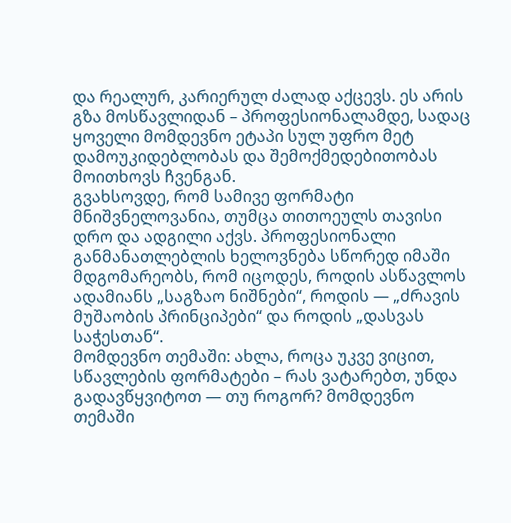და რეალურ, კარიერულ ძალად აქცევს. ეს არის გზა მოსწავლიდან – პროფესიონალამდე, სადაც ყოველი მომდევნო ეტაპი სულ უფრო მეტ დამოუკიდებლობას და შემოქმედებითობას მოითხოვს ჩვენგან.
გვახსოვდე, რომ სამივე ფორმატი მნიშვნელოვანია, თუმცა თითოეულს თავისი დრო და ადგილი აქვს. პროფესიონალი განმანათლებლის ხელოვნება სწორედ იმაში მდგომარეობს, რომ იცოდეს, როდის ასწავლოს ადამიანს „საგზაო ნიშნები“, როდის — „ძრავის მუშაობის პრინციპები“ და როდის „დასვას საჭესთან“.
მომდევნო თემაში: ახლა, როცა უკვე ვიცით, სწავლების ფორმატები – რას ვატარებთ, უნდა გადავწყვიტოთ — თუ როგორ? მომდევნო თემაში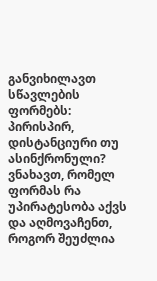განვიხილავთ სწავლების ფორმებს: პირისპირ, დისტანციური თუ ასინქრონული? ვნახავთ, რომელ ფორმას რა უპირატესობა აქვს და აღმოვაჩენთ, როგორ შეუძლია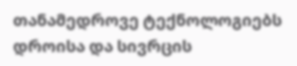თანამედროვე ტექნოლოგიებს დროისა და სივრცის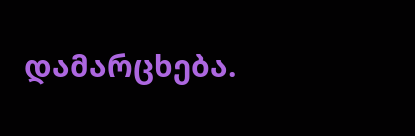დამარცხება.